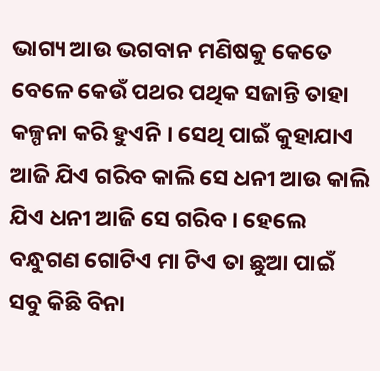ଭାଗ୍ୟ ଆଉ ଭଗବାନ ମଣିଷକୁ କେତେ ବେଳେ କେଉଁ ପଥର ପଥିକ ସଜାନ୍ତି ତାହା କଳ୍ପନା କରି ହୁଏନି । ସେଥି ପାଇଁ କୁହାଯାଏ ଆଜି ଯିଏ ଗରିବ କାଲି ସେ ଧନୀ ଆଉ କାଲି ଯିଏ ଧନୀ ଆଜି ସେ ଗରିବ । ହେଲେ ବନ୍ଧୁଗଣ ଗୋଟିଏ ମା ଟିଏ ତା ଛୁଆ ପାଇଁ ସବୁ କିଛି ବିନା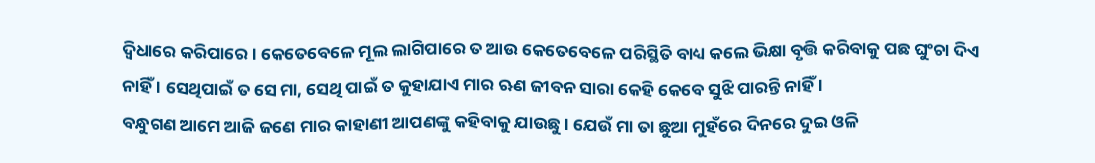ଦ୍ବିଧାରେ କରିପାରେ । କେତେବେଳେ ମୂଲ ଲାଗିପାରେ ତ ଆଉ କେତେବେଳେ ପରିସ୍ଥିତି ବାଧ୍ୟ କଲେ ଭିକ୍ଷା ବୃତ୍ତି କରିବାକୁ ପଛ ଘୁଂଚା ଦିଏ ନାହିଁ । ସେଥିପାଇଁ ତ ସେ ମା, ସେଥି ପାଇଁ ତ କୁହାଯାଏ ମାର ଋଣ ଜୀବନ ସାରା କେହି କେବେ ସୁଝି ପାରନ୍ତି ନାହିଁ ।
ବନ୍ଧୁଗଣ ଆମେ ଆଜି ଜଣେ ମାର କାହାଣୀ ଆପଣଙ୍କୁ କହିବାକୁ ଯାଉଛୁ । ଯେଉଁ ମା ତା ଛୁଆ ମୁହଁରେ ଦିନରେ ଦୁଇ ଓଳି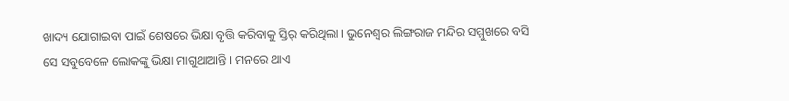ଖାଦ୍ୟ ଯୋଗାଇବା ପାଇଁ ଶେଷରେ ଭିକ୍ଷା ବୃତ୍ତି କରିବାକୁ ସ୍ତିର୍ କରିଥିଲା । ଭୁନେଶ୍ୱର ଲିଙ୍ଗରାଜ ମନ୍ଦିର ସମ୍ମୁଖରେ ବସି ସେ ସବୁବେଳେ ଲୋକଙ୍କୁ ଭିକ୍ଷା ମାଗୁଥାଆନ୍ତି । ମନରେ ଥାଏ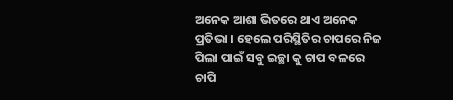ଅନେକ ଆଶା ଭିତରେ ଥାଏ ଅନେକ ପ୍ରତିଭା । ହେଲେ ପରିସ୍ଥିତିର ଚାପରେ ନିଜ ପିଲା ପାଇଁ ସବୁ ଇଚ୍ଛା କୁ ଚାପ ବଳରେ ଚାପି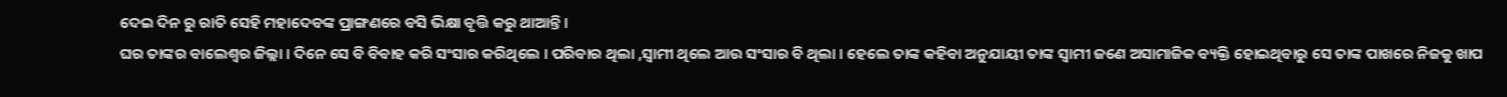ଦେଇ ଦିନ ରୁ ରାତି ସେହି ମହାଦେବଙ୍କ ପ୍ରାଙ୍ଗଣରେ ବସି ଭିକ୍ଷା ବୃତ୍ତି କରୁ ଥାଆନ୍ତି ।
ଘର ତାଙ୍କର ବାଲେଶ୍ଵର ଜିଲ୍ଲା । ଦିନେ ସେ ବି ବିବାହ କରି ସଂସାର କରିଥିଲେ । ପରିବାର ଥିଲା ,ସ୍ବାମୀ ଥିଲେ ଆଉ ସଂସାର ବି ଥିଲା । ହେଲେ ତାଙ୍କ କହିବା ଅନୁଯାୟୀ ତାଙ୍କ ସ୍ବାମୀ ଜଣେ ଅସାମାଜିକ ବ୍ୟକ୍ତି ହୋଇଥିବାରୁ ସେ ତାଙ୍କ ପାଖରେ ନିଜକୁ ଖାପ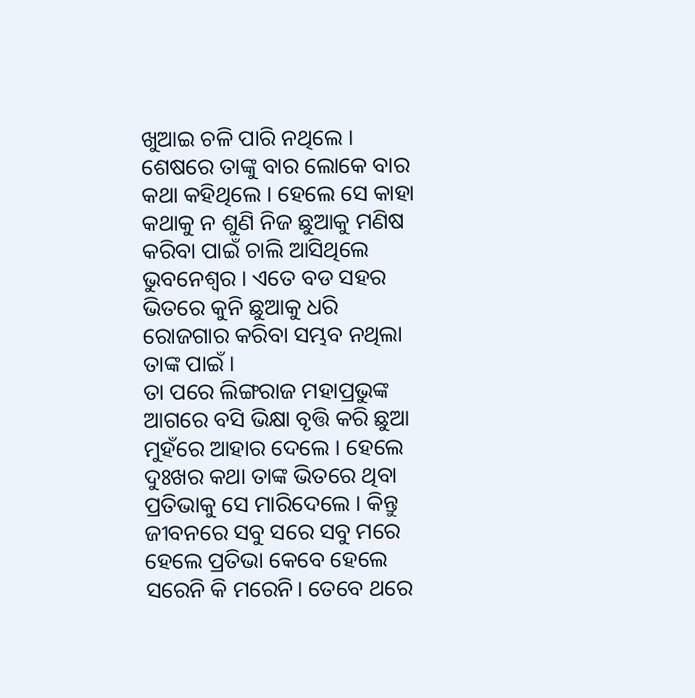ଖୁଆଇ ଚଳି ପାରି ନଥିଲେ । ଶେଷରେ ତାଙ୍କୁ ବାର ଲୋକେ ବାର କଥା କହିଥିଲେ । ହେଲେ ସେ କାହା କଥାକୁ ନ ଶୁଣି ନିଜ ଛୁଆକୁ ମଣିଷ କରିବା ପାଇଁ ଚାଲି ଆସିଥିଲେ ଭୁବନେଶ୍ୱର । ଏତେ ବଡ ସହର ଭିତରେ କୁନି ଛୁଆକୁ ଧରି ରୋଜଗାର କରିବା ସମ୍ଭବ ନଥିଲା ତାଙ୍କ ପାଇଁ ।
ତା ପରେ ଲିଙ୍ଗରାଜ ମହାପ୍ରଭୁଙ୍କ ଆଗରେ ବସି ଭିକ୍ଷା ବୃତ୍ତି କରି ଛୁଆ ମୁହଁରେ ଆହାର ଦେଲେ । ହେଲେ ଦୁଃଖର କଥା ତାଙ୍କ ଭିତରେ ଥିବା ପ୍ରତିଭାକୁ ସେ ମାରିଦେଲେ । କିନ୍ତୁ ଜୀବନରେ ସବୁ ସରେ ସବୁ ମରେ ହେଲେ ପ୍ରତିଭା କେବେ ହେଲେ ସରେନି କି ମରେନି। ତେବେ ଥରେ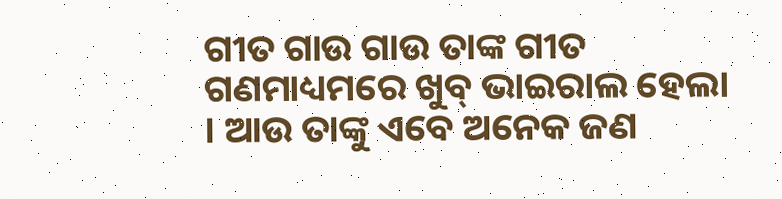ଗୀତ ଗାଉ ଗାଉ ତାଙ୍କ ଗୀତ ଗଣମାଧ୍ୟମରେ ଖୁବ୍ ଭାଇରାଲ ହେଲା । ଆଉ ତାଙ୍କୁ ଏବେ ଅନେକ ଜଣ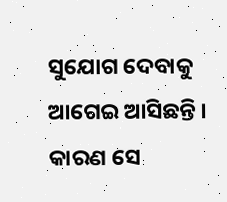ସୁଯୋଗ ଦେବାକୁ ଆଗେଇ ଆସିଛନ୍ତି । କାରଣ ସେ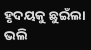ହୃଦୟକୁ ଛୁଇଁଲା ଭଲି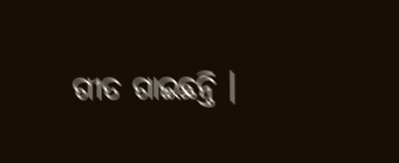ଗୀତ ଗାଇଛନ୍ତି ।